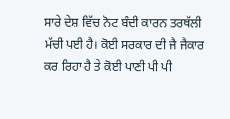ਸਾਰੇ ਦੇਸ਼ ਵਿੱਚ ਨੋਟ ਬੰਦੀ ਕਾਰਨ ਤਰਥੱਲੀ ਮੱਚੀ ਪਈ ਹੈ। ਕੋਈ ਸਰਕਾਰ ਦੀ ਜੈ ਜੈਕਾਰ ਕਰ ਰਿਹਾ ਹੈ ਤੇ ਕੋਈ ਪਾਣੀ ਪੀ ਪੀ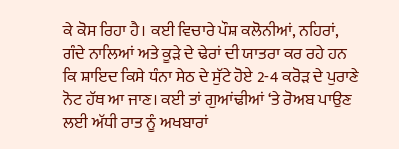ਕੇ ਕੋਸ ਰਿਹਾ ਹੈ। ਕਈ ਵਿਚਾਰੇ ਪੌਸ਼ ਕਲੋਨੀਆਂ, ਨਹਿਰਾਂ, ਗੰਦੇ ਨਾਲਿਆਂ ਅਤੇ ਕੂੜੇ ਦੇ ਢੇਰਾਂ ਦੀ ਯਾਤਰਾ ਕਰ ਰਹੇ ਹਨ ਕਿ ਸ਼ਾਇਦ ਕਿਸੇ ਧੰਨਾ ਸੇਠ ਦੇ ਸੁੱਟੇ ਹੋਏ 2-4 ਕਰੋੜ ਦੇ ਪੁਰਾਣੇ ਨੋਟ ਹੱਥ ਆ ਜਾਣ। ਕਈ ਤਾਂ ਗੁਆਂਢੀਆਂ ‘ਤੇ ਰੋਅਬ ਪਾਉਣ ਲਈ ਅੱਧੀ ਰਾਤ ਨੂੰ ਅਖਬਾਰਾਂ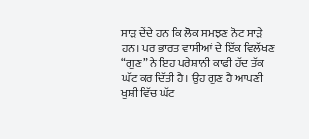ਸਾੜ ਦੇਂਦੇ ਹਨ ਕਿ ਲੋਕ ਸਮਝਣ ਨੋਟ ਸਾੜੇ ਹਨ। ਪਰ ਭਾਰਤ ਵਾਸੀਆਂ ਦੇ ਇੱਕ ਵਿਲੱਖਣ “ਗੁਣ” ਨੇ ਇਹ ਪਰੇਸ਼ਾਨੀ ਕਾਫੀ ਹੱਦ ਤੱਕ ਘੱਟ ਕਰ ਦਿੱਤੀ ਹੈ। ਉਹ ਗੁਣ ਹੈ ਆਪਣੀ ਖੁਸ਼ੀ ਵਿੱਚ ਘੱਟ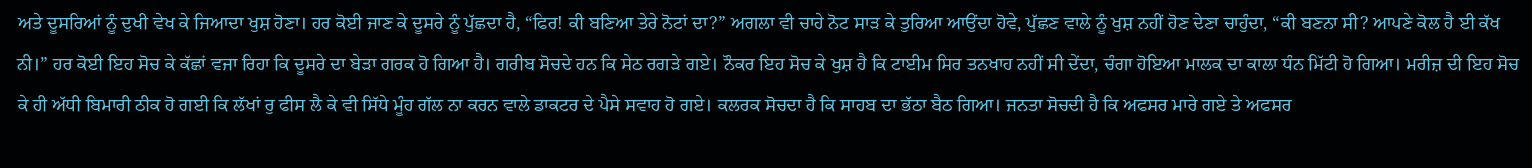ਅਤੇ ਦੂਸਰਿਆਂ ਨੂੰ ਦੁਖੀ ਵੇਖ ਕੇ ਜਿਆਦਾ ਖੁਸ਼ ਹੋਣਾ। ਹਰ ਕੋਈ ਜਾਣ ਕੇ ਦੂਸਰੇ ਨੂੰ ਪੁੱਛਦਾ ਹੈ, “ਫਿਰ! ਕੀ ਬਣਿਆ ਤੇਰੇ ਨੋਟਾਂ ਦਾ?” ਅਗਲਾ ਵੀ ਚਾਹੇ ਨੋਟ ਸਾੜ ਕੇ ਤੁਰਿਆ ਆਉਂਦਾ ਹੋਵੇ, ਪੁੱਛਣ ਵਾਲੇ ਨੂੰ ਖੁਸ਼ ਨਹੀਂ ਹੋਣ ਦੇਣਾ ਚਾਹੁੰਦਾ, “ਕੀ ਬਣਨਾ ਸੀ? ਆਪਣੇ ਕੋਲ ਹੈ ਈ ਕੱਖ ਨੀ।” ਹਰ ਕੋਈ ਇਹ ਸੋਚ ਕੇ ਕੱਛਾਂ ਵਜਾ ਰਿਹਾ ਕਿ ਦੂਸਰੇ ਦਾ ਬੇੜਾ ਗਰਕ ਹੋ ਗਿਆ ਹੈ। ਗਰੀਬ ਸੋਚਦੇ ਹਨ ਕਿ ਸੇਠ ਰਗੜੇ ਗਏ। ਨੌਕਰ ਇਹ ਸੋਚ ਕੇ ਖੁਸ਼ ਹੈ ਕਿ ਟਾਈਮ ਸਿਰ ਤਨਖਾਹ ਨਹੀਂ ਸੀ ਦੇਂਦਾ, ਚੰਗਾ ਹੋਇਆ ਮਾਲਕ ਦਾ ਕਾਲਾ ਧੰਨ ਮਿੱਟੀ ਹੋ ਗਿਆ। ਮਰੀਜ਼ ਦੀ ਇਹ ਸੋਚ ਕੇ ਹੀ ਅੱਧੀ ਬਿਮਾਰੀ ਠੀਕ ਹੋ ਗਈ ਕਿ ਲੱਖਾਂ ਰੁ ਫੀਸ ਲੈ ਕੇ ਵੀ ਸਿੱਧੇ ਮੂੰਹ ਗੱਲ ਨਾ ਕਰਨ ਵਾਲੇ ਡਾਕਟਰ ਦੇ ਪੈਸੇ ਸਵਾਹ ਹੋ ਗਏ। ਕਲਰਕ ਸੋਚਦਾ ਹੈ ਕਿ ਸਾਹਬ ਦਾ ਭੱਠਾ ਬੈਠ ਗਿਆ। ਜਨਤਾ ਸੋਚਦੀ ਹੈ ਕਿ ਅਫਸਰ ਮਾਰੇ ਗਏ ਤੇ ਅਫਸਰ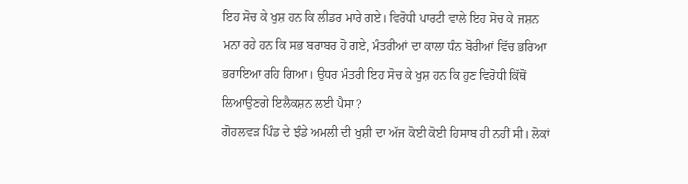ਇਹ ਸੋਚ ਕੇ ਖੁਸ਼ ਹਨ ਕਿ ਲੀਡਰ ਮਾਰੇ ਗਏ। ਵਿਰੋਧੀ ਪਾਰਟੀ ਵਾਲੇ ਇਹ ਸੋਚ ਕੇ ਜਸ਼ਨ ਮਨਾ ਰਹੇ ਹਨ ਕਿ ਸਭ ਬਰਾਬਰ ਹੋ ਗਏ, ਮੰਤਰੀਆਂ ਦਾ ਕਾਲਾ ਧੰਨ ਬੋਰੀਆਂ ਵਿੱਚ ਭਰਿਆ ਭਰਾਇਆ ਰਹਿ ਗਿਆ। ਉਧਰ ਮੰਤਰੀ ਇਹ ਸੋਚ ਕੇ ਖੁਸ਼ ਹਨ ਕਿ ਹੁਣ ਵਿਰੋਧੀ ਕਿੱਥੋਂ ਲਿਆਉਣਗੇ ਇਲੈਕਸ਼ਨ ਲਈ ਪੈਸਾ?
ਗੋਹਲਵੜ ਪਿੰਡ ਦੇ ਝੰਡੇ ਅਮਲੀ ਦੀ ਖੁਸ਼ੀ ਦਾ ਅੱਜ ਕੋਈ ਕੋਈ ਹਿਸਾਬ ਹੀ ਨਹੀਂ ਸੀ। ਲੋਕਾਂ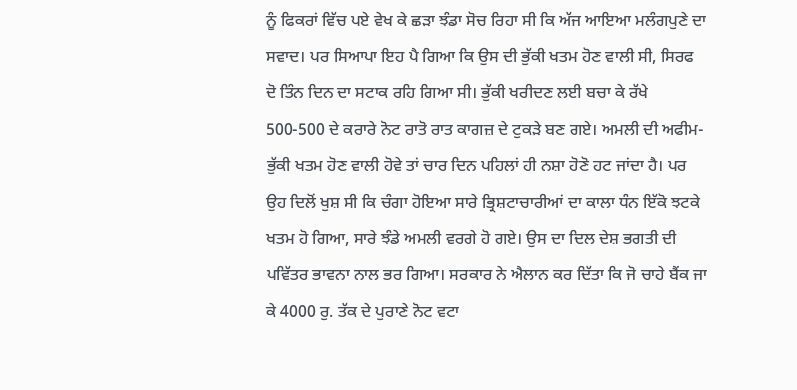ਨੂੰ ਫਿਕਰਾਂ ਵਿੱਚ ਪਏ ਵੇਖ ਕੇ ਛੜਾ ਝੰਡਾ ਸੋਚ ਰਿਹਾ ਸੀ ਕਿ ਅੱਜ ਆਇਆ ਮਲੰਗਪੁਣੇ ਦਾ ਸਵਾਦ। ਪਰ ਸਿਆਪਾ ਇਹ ਪੈ ਗਿਆ ਕਿ ਉਸ ਦੀ ਭੁੱਕੀ ਖਤਮ ਹੋਣ ਵਾਲੀ ਸੀ, ਸਿਰਫ ਦੋ ਤਿੰਨ ਦਿਨ ਦਾ ਸਟਾਕ ਰਹਿ ਗਿਆ ਸੀ। ਭੁੱਕੀ ਖਰੀਦਣ ਲਈ ਬਚਾ ਕੇ ਰੱਖੇ 500-500 ਦੇ ਕਰਾਰੇ ਨੋਟ ਰਾਤੋ ਰਾਤ ਕਾਗਜ਼ ਦੇ ਟੁਕੜੇ ਬਣ ਗਏ। ਅਮਲੀ ਦੀ ਅਫੀਮ-ਭੁੱਕੀ ਖਤਮ ਹੋਣ ਵਾਲੀ ਹੋਵੇ ਤਾਂ ਚਾਰ ਦਿਨ ਪਹਿਲਾਂ ਹੀ ਨਸ਼ਾ ਹੋਣੋ ਹਟ ਜਾਂਦਾ ਹੈ। ਪਰ ਉਹ ਦਿਲੋਂ ਖੁਸ਼ ਸੀ ਕਿ ਚੰਗਾ ਹੋਇਆ ਸਾਰੇ ਭ੍ਰਿਸ਼ਟਾਚਾਰੀਆਂ ਦਾ ਕਾਲਾ ਧੰਨ ਇੱਕੋ ਝਟਕੇ ਖਤਮ ਹੋ ਗਿਆ, ਸਾਰੇ ਝੰਡੇ ਅਮਲੀ ਵਰਗੇ ਹੋ ਗਏ। ਉਸ ਦਾ ਦਿਲ ਦੇਸ਼ ਭਗਤੀ ਦੀ ਪਵਿੱਤਰ ਭਾਵਨਾ ਨਾਲ ਭਰ ਗਿਆ। ਸਰਕਾਰ ਨੇ ਐਲਾਨ ਕਰ ਦਿੱਤਾ ਕਿ ਜੋ ਚਾਹੇ ਬੈਂਕ ਜਾ ਕੇ 4000 ਰੁ. ਤੱਕ ਦੇ ਪੁਰਾਣੇ ਨੋਟ ਵਟਾ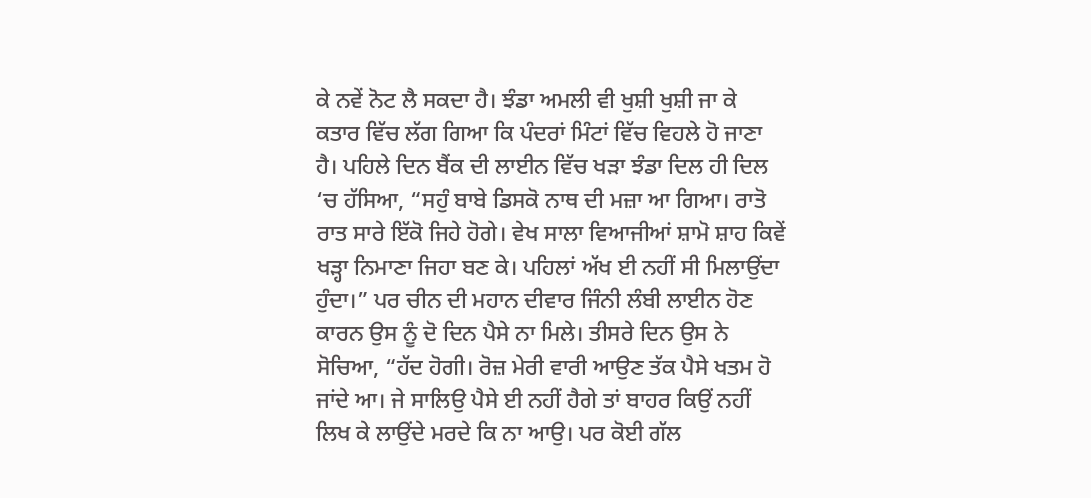ਕੇ ਨਵੇਂ ਨੋਟ ਲੈ ਸਕਦਾ ਹੈ। ਝੰਡਾ ਅਮਲੀ ਵੀ ਖੁਸ਼ੀ ਖੁਸ਼ੀ ਜਾ ਕੇ ਕਤਾਰ ਵਿੱਚ ਲੱਗ ਗਿਆ ਕਿ ਪੰਦਰਾਂ ਮਿੰਟਾਂ ਵਿੱਚ ਵਿਹਲੇ ਹੋ ਜਾਣਾ ਹੈ। ਪਹਿਲੇ ਦਿਨ ਬੈਂਕ ਦੀ ਲਾਈਨ ਵਿੱਚ ਖੜਾ ਝੰਡਾ ਦਿਲ ਹੀ ਦਿਲ ‘ਚ ਹੱਸਿਆ, “ਸਹੁੰ ਬਾਬੇ ਡਿਸਕੋ ਨਾਥ ਦੀ ਮਜ਼ਾ ਆ ਗਿਆ। ਰਾਤੋ ਰਾਤ ਸਾਰੇ ਇੱਕੋ ਜਿਹੇ ਹੋਗੇ। ਵੇਖ ਸਾਲਾ ਵਿਆਜੀਆਂ ਸ਼ਾਮੋ ਸ਼ਾਹ ਕਿਵੇਂ ਖੜ੍ਹਾ ਨਿਮਾਣਾ ਜਿਹਾ ਬਣ ਕੇ। ਪਹਿਲਾਂ ਅੱਖ ਈ ਨਹੀਂ ਸੀ ਮਿਲਾਉਂਦਾ ਹੁੰਦਾ।” ਪਰ ਚੀਨ ਦੀ ਮਹਾਨ ਦੀਵਾਰ ਜਿੰਨੀ ਲੰਬੀ ਲਾਈਨ ਹੋਣ ਕਾਰਨ ਉਸ ਨੂੰ ਦੋ ਦਿਨ ਪੈਸੇ ਨਾ ਮਿਲੇ। ਤੀਸਰੇ ਦਿਨ ਉਸ ਨੇ ਸੋਚਿਆ, “ਹੱਦ ਹੋਗੀ। ਰੋਜ਼ ਮੇਰੀ ਵਾਰੀ ਆਉਣ ਤੱਕ ਪੈਸੇ ਖਤਮ ਹੋ ਜਾਂਦੇ ਆ। ਜੇ ਸਾਲਿਉ ਪੈਸੇ ਈ ਨਹੀਂ ਹੈਗੇ ਤਾਂ ਬਾਹਰ ਕਿਉਂ ਨਹੀਂ ਲਿਖ ਕੇ ਲਾਉਂਦੇ ਮਰਦੇ ਕਿ ਨਾ ਆਉ। ਪਰ ਕੋਈ ਗੱਲ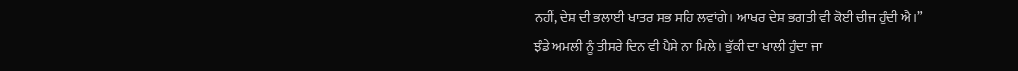ਨਹੀਂ, ਦੇਸ਼ ਦੀ ਭਲਾਈ ਖਾਤਰ ਸਭ ਸਹਿ ਲਵਾਂਗੇ। ਆਖਰ ਦੇਸ਼ ਭਗਤੀ ਵੀ ਕੋਈ ਚੀਜ ਹੁੰਦੀ ਐ।”
ਝੰਡੇ ਅਮਲੀ ਨੂੰ ਤੀਸਰੇ ਦਿਨ ਵੀ ਪੈਸੇ ਨਾ ਮਿਲੇ। ਭੁੱਕੀ ਦਾ ਖਾਲੀ ਹੁੰਦਾ ਜਾ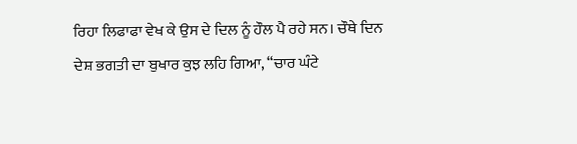ਰਿਹਾ ਲਿਫਾਫਾ ਵੇਖ ਕੇ ਉਸ ਦੇ ਦਿਲ ਨੂੰ ਹੌਲ ਪੈ ਰਹੇ ਸਨ। ਚੌਥੇ ਦਿਨ ਦੇਸ਼ ਭਗਤੀ ਦਾ ਬੁਖਾਰ ਕੁਝ ਲਹਿ ਗਿਆ, “ਚਾਰ ਘੰਟੇ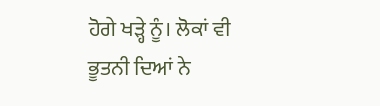ਹੋਗੇ ਖੜ੍ਹੇ ਨੂੰ। ਲੋਕਾਂ ਵੀ ਭੂਤਨੀ ਦਿਆਂ ਨੇ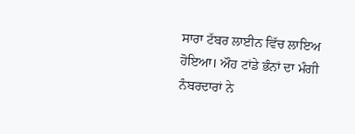ਸਾਰਾ ਟੱਬਰ ਲਾਈਨ ਵਿੱਚ ਲਾਇਅ ਹੋਇਆ। ਔਹ ਟਾਂਡੇ ਭੰਨਾਂ ਦਾ ਮੰਗੀ ਨੰਬਰਦਾਰਾਂ ਨੇ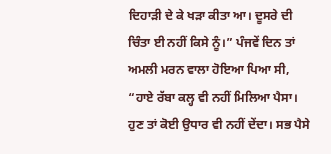ਦਿਹਾੜੀ ਦੇ ਕੇ ਖੜਾ ਕੀਤਾ ਆ। ਦੂਸਰੇ ਦੀ ਚਿੰਤਾ ਈ ਨਹੀਂ ਕਿਸੇ ਨੂੰ।” ਪੰਜਵੇਂ ਦਿਨ ਤਾਂ ਅਮਲੀ ਮਰਨ ਵਾਲਾ ਹੋਇਆ ਪਿਆ ਸੀ, “ਹਾਏ ਰੱਬਾ ਕਲ੍ਹ ਵੀ ਨਹੀਂ ਮਿਲਿਆ ਪੈਸਾ। ਹੁਣ ਤਾਂ ਕੋਈ ਉਧਾਰ ਵੀ ਨਹੀਂ ਦੇਂਦਾ। ਸਭ ਪੈਸੇ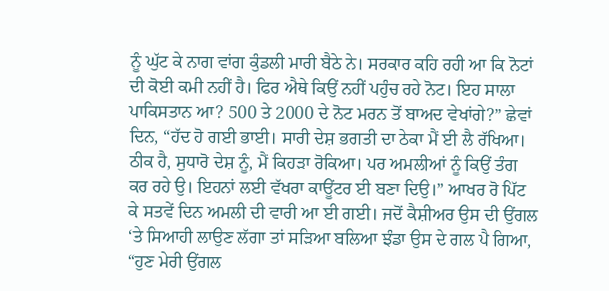ਨੂੰ ਘੁੱਟ ਕੇ ਨਾਗ ਵਾਂਗ ਕੁੰਡਲੀ ਮਾਰੀ ਬੈਠੇ ਨੇ। ਸਰਕਾਰ ਕਹਿ ਰਹੀ ਆ ਕਿ ਨੋਟਾਂ ਦੀ ਕੋਈ ਕਮੀ ਨਹੀਂ ਹੈ। ਫਿਰ ਐਥੇ ਕਿਉਂ ਨਹੀਂ ਪਹੁੰਚ ਰਹੇ ਨੋਟ। ਇਹ ਸਾਲਾ ਪਾਕਿਸਤਾਨ ਆ? 500 ਤੇ 2000 ਦੇ ਨੋਟ ਮਰਨ ਤੋਂ ਬਾਅਦ ਵੇਖਾਂਗੇ?” ਛੇਵਾਂ ਦਿਨ, “ਹੱਦ ਹੋ ਗਈ ਭਾਈ। ਸਾਰੀ ਦੇਸ਼ ਭਗਤੀ ਦਾ ਠੇਕਾ ਮੈਂ ਈ ਲੈ ਰੱਖਿਆ। ਠੀਕ ਹੈ, ਸੁਧਾਰੋ ਦੇਸ਼ ਨੂੰ, ਮੈਂ ਕਿਹੜਾ ਰੋਕਿਆ। ਪਰ ਅਮਲੀਆਂ ਨੂੰ ਕਿਉਂ ਤੰਗ ਕਰ ਰਹੇ ਉ। ਇਹਨਾਂ ਲਈ ਵੱਖਰਾ ਕਾਊਂਟਰ ਈ ਬਣਾ ਦਿਉ।” ਆਖਰ ਰੋ ਪਿੱਟ ਕੇ ਸਤਵੇਂ ਦਿਨ ਅਮਲੀ ਦੀ ਵਾਰੀ ਆ ਈ ਗਈ। ਜਦੋਂ ਕੈਸ਼ੀਅਰ ਉਸ ਦੀ ਉਂਗਲ ‘ਤੇ ਸਿਆਹੀ ਲਾਉਣ ਲੱਗਾ ਤਾਂ ਸੜਿਆ ਬਲਿਆ ਝੰਡਾ ਉਸ ਦੇ ਗਲ ਪੈ ਗਿਆ, “ਹੁਣ ਮੇਰੀ ਉਂਗਲ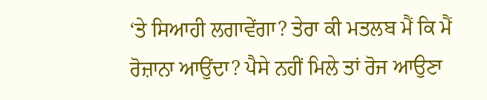‘ਤੇ ਸਿਆਹੀ ਲਗਾਵੇਂਗਾ? ਤੇਰਾ ਕੀ ਮਤਲਬ ਮੈਂ ਕਿ ਮੈਂ ਰੋਜ਼ਾਨਾ ਆਉਂਦਾ? ਪੈਸੇ ਨਹੀਂ ਮਿਲੇ ਤਾਂ ਰੋਜ ਆਉਣਾ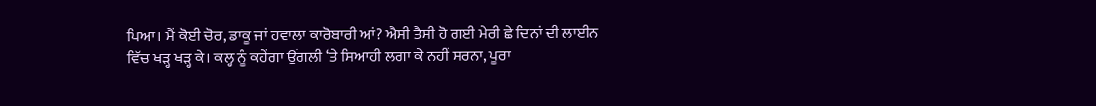ਪਿਆ। ਮੈਂ ਕੋਈ ਚੋਰ, ਡਾਕੂ ਜਾਂ ਹਵਾਲਾ ਕਾਰੋਬਾਰੀ ਆਂ? ਐਸੀ ਤੈਸੀ ਹੋ ਗਈ ਮੇਰੀ ਛੇ ਦਿਨਾਂ ਦੀ ਲਾਈਨ ਵਿੱਚ ਖੜ੍ਹ ਖੜ੍ਹ ਕੇ। ਕਲ੍ਹ ਨੂੰ ਕਹੇਂਗਾ ਉਂਗਲੀ ‘ਤੇ ਸਿਆਹੀ ਲਗਾ ਕੇ ਨਹੀਂ ਸਰਨਾ, ਪੂਰਾ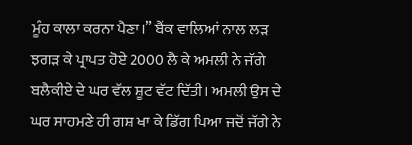ਮੂੰਹ ਕਾਲਾ ਕਰਨਾ ਪੈਣਾ।” ਬੈਂਕ ਵਾਲਿਆਂ ਨਾਲ ਲੜ ਝਗੜ ਕੇ ਪ੍ਰਾਪਤ ਹੋਏ 2000 ਲੈ ਕੇ ਅਮਲੀ ਨੇ ਜੱਗੇ ਬਲੈਕੀਏ ਦੇ ਘਰ ਵੱਲ ਸ਼ੂਟ ਵੱਟ ਦਿੱਤੀ। ਅਮਲੀ ਉਸ ਦੇ ਘਰ ਸਾਹਮਣੇ ਹੀ ਗਸ਼ ਖਾ ਕੇ ਡਿੱਗ ਪਿਆ ਜਦੋਂ ਜੱਗੇ ਨੇ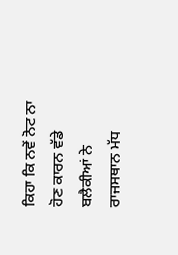ਕਿਹਾ ਕਿ ਨਵੇਂ ਨੋਟ ਨਾ ਹੋਣ ਕਾਰਨ ਵੱਡੇ ਬਲੈਕੀਆਂ ਨੇ ਰਾਜਸਥਾਨ ਮੱਧ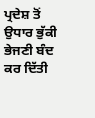ਪ੍ਰਦੇਸ਼ ਤੋਂ ਉਧਾਰ ਭੁੱਕੀ ਭੇਜਣੀ ਬੰਦ ਕਰ ਦਿੱਤੀ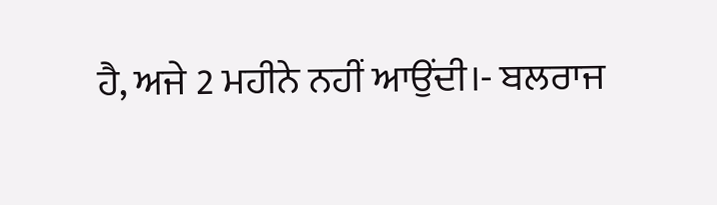ਹੈ, ਅਜੇ 2 ਮਹੀਨੇ ਨਹੀਂ ਆਉਂਦੀ।- ਬਲਰਾਜ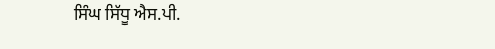ਸਿੰਘ ਸਿੱਧੂ ਐਸ.ਪੀ.